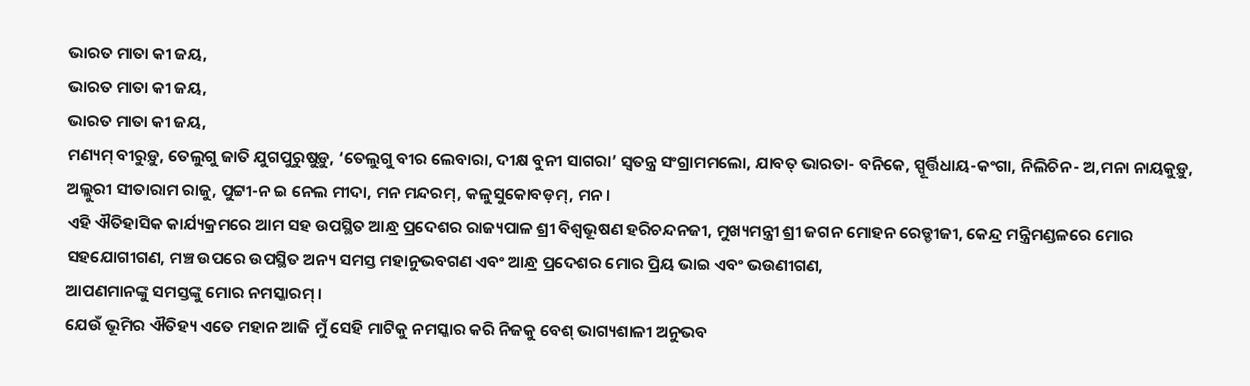ଭାରତ ମାତା କୀ ଜୟ,
ଭାରତ ମାତା କୀ ଜୟ,
ଭାରତ ମାତା କୀ ଜୟ,
ମଣ୍ୟମ୍ ବୀରୁଡ଼ୁ, ତେଲୁଗୁ ଜାତି ଯୁଗପୁରୁଷୁଡ଼ୁ, ‘ତେଲୁଗୁ ବୀର ଲେବାରା, ଦୀକ୍ଷ ବୁନୀ ସାଗରା’ ସ୍ୱତନ୍ତ୍ର ସଂଗ୍ରାମମଲୋ, ଯାବତ୍ ଭାରତା- ବନିକେ, ସ୍ପୂର୍ତ୍ତିଧାୟ-କଂଗା, ନିଲିଚିନ- ଅ,ମନା ନାୟକୁଡ଼ୁ, ଅଲ୍ଲୁରୀ ସୀତାରାମ ରାଜୁ, ପୁଟ୍ଟୀ-ନ ଇ ନେଲ ମୀଦା, ମନ ମନ୍ଦରମ୍, କଳୁସୁକୋବଡ଼ମ୍, ମନ ।
ଏହି ଐତିହାସିକ କାର୍ଯ୍ୟକ୍ରମରେ ଆମ ସହ ଉପସ୍ଥିତ ଆନ୍ଧ୍ର ପ୍ରଦେଶର ରାଜ୍ୟପାଳ ଶ୍ରୀ ବିଶ୍ୱଭୂଷଣ ହରିଚନ୍ଦନଜୀ, ମୁଖ୍ୟମନ୍ତ୍ରୀ ଶ୍ରୀ ଜଗନ ମୋହନ ରେଡ୍ଡୀଜୀ, କେନ୍ଦ୍ର ମନ୍ତ୍ରିମଣ୍ଡଳରେ ମୋର ସହଯୋଗୀଗଣ, ମଞ୍ଚ ଉପରେ ଉପସ୍ଥିତ ଅନ୍ୟ ସମସ୍ତ ମହାନୁଭବଗଣ ଏବଂ ଆନ୍ଧ୍ର ପ୍ରଦେଶର ମୋର ପ୍ରିୟ ଭାଇ ଏବଂ ଭଉଣୀଗଣ,
ଆପଣମାନଙ୍କୁ ସମସ୍ତଙ୍କୁ ମୋର ନମସ୍କାରମ୍ ।
ଯେଉଁ ଭୂମିର ଐତିହ୍ୟ ଏତେ ମହାନ ଆଜି ମୁଁ ସେହି ମାଟିକୁ ନମସ୍କାର କରି ନିଜକୁ ବେଶ୍ ଭାଗ୍ୟଶାଳୀ ଅନୁଭବ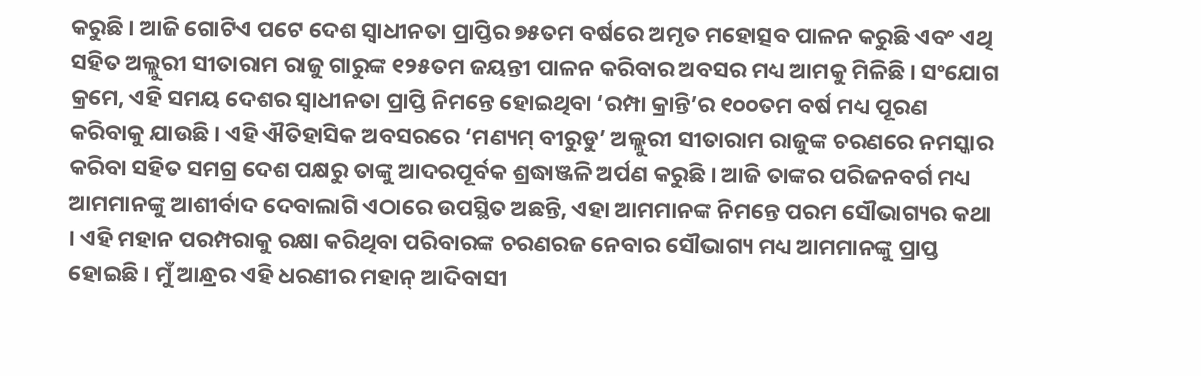କରୁଛି । ଆଜି ଗୋଟିଏ ପଟେ ଦେଶ ସ୍ୱାଧୀନତା ପ୍ରାପ୍ତିର ୭୫ତମ ବର୍ଷରେ ଅମୃତ ମହୋତ୍ସବ ପାଳନ କରୁଛି ଏବଂ ଏଥି ସହିତ ଅଲ୍ଲୁରୀ ସୀତାରାମ ରାଜୁ ଗାରୁଙ୍କ ୧୨୫ତମ ଜୟନ୍ତୀ ପାଳନ କରିବାର ଅବସର ମଧ୍ୟ ଆମକୁ ମିଳିଛି । ସଂଯୋଗ କ୍ରମେ, ଏହି ସମୟ ଦେଶର ସ୍ୱାଧୀନତା ପ୍ରାପ୍ତି ନିମନ୍ତେ ହୋଇଥିବା ‘ରମ୍ପା କ୍ରାନ୍ତି’ର ୧୦୦ତମ ବର୍ଷ ମଧ୍ୟ ପୂରଣ କରିବାକୁ ଯାଉଛି । ଏହି ଐତିହାସିକ ଅବସରରେ ‘ମଣ୍ୟମ୍ ବୀରୁଡୁ’ ଅଲ୍ଲୁରୀ ସୀତାରାମ ରାଜୁଙ୍କ ଚରଣରେ ନମସ୍କାର କରିବା ସହିତ ସମଗ୍ର ଦେଶ ପକ୍ଷରୁ ତାଙ୍କୁ ଆଦରପୂର୍ବକ ଶ୍ରଦ୍ଧାଞ୍ଜଳି ଅର୍ପଣ କରୁଛି । ଆଜି ତାଙ୍କର ପରିଜନବର୍ଗ ମଧ୍ୟ ଆମମାନଙ୍କୁ ଆଶୀର୍ବାଦ ଦେବାଲାଗି ଏଠାରେ ଉପସ୍ଥିତ ଅଛନ୍ତି, ଏହା ଆମମାନଙ୍କ ନିମନ୍ତେ ପରମ ସୌଭାଗ୍ୟର କଥା । ଏହି ମହାନ ପରମ୍ପରାକୁ ରକ୍ଷା କରିଥିବା ପରିବାରଙ୍କ ଚରଣରଜ ନେବାର ସୌଭାଗ୍ୟ ମଧ୍ୟ ଆମମାନଙ୍କୁ ପ୍ରାପ୍ତ ହୋଇଛି । ମୁଁ ଆନ୍ଧ୍ରର ଏହି ଧରଣୀର ମହାନ୍ ଆଦିବାସୀ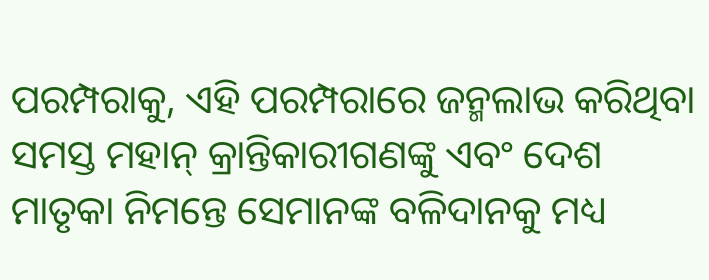ପରମ୍ପରାକୁ, ଏହି ପରମ୍ପରାରେ ଜନ୍ମଲାଭ କରିଥିବା ସମସ୍ତ ମହାନ୍ କ୍ରାନ୍ତିକାରୀଗଣଙ୍କୁ ଏବଂ ଦେଶ ମାତୃକା ନିମନ୍ତେ ସେମାନଙ୍କ ବଳିଦାନକୁ ମଧ୍ୟ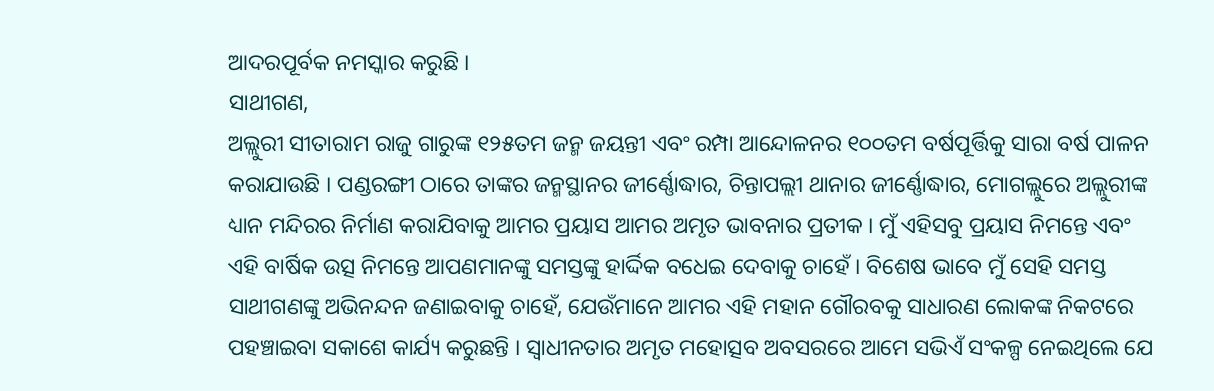ଆଦରପୂର୍ବକ ନମସ୍କାର କରୁଛି ।
ସାଥୀଗଣ,
ଅଲ୍ଲୁରୀ ସୀତାରାମ ରାଜୁ ଗାରୁଙ୍କ ୧୨୫ତମ ଜନ୍ମ ଜୟନ୍ତୀ ଏବଂ ରମ୍ପା ଆନ୍ଦୋଳନର ୧୦୦ତମ ବର୍ଷପୂର୍ତ୍ତିକୁ ସାରା ବର୍ଷ ପାଳନ କରାଯାଉଛି । ପଣ୍ଡରଙ୍ଗୀ ଠାରେ ତାଙ୍କର ଜନ୍ମସ୍ଥାନର ଜୀର୍ଣ୍ଣୋଦ୍ଧାର, ଚିନ୍ତାପଲ୍ଲୀ ଥାନାର ଜୀର୍ଣ୍ଣୋଦ୍ଧାର, ମୋଗଲ୍ଲୁରେ ଅଲ୍ଲୁରୀଙ୍କ ଧ୍ୟାନ ମନ୍ଦିରର ନିର୍ମାଣ କରାଯିବାକୁ ଆମର ପ୍ରୟାସ ଆମର ଅମୃତ ଭାବନାର ପ୍ରତୀକ । ମୁଁ ଏହିସବୁ ପ୍ରୟାସ ନିମନ୍ତେ ଏବଂ ଏହି ବାର୍ଷିକ ଉତ୍ସ ନିମନ୍ତେ ଆପଣମାନଙ୍କୁ ସମସ୍ତଙ୍କୁ ହାର୍ଦ୍ଦିକ ବଧେଇ ଦେବାକୁ ଚାହେଁ । ବିଶେଷ ଭାବେ ମୁଁ ସେହି ସମସ୍ତ ସାଥୀଗଣଙ୍କୁ ଅଭିନନ୍ଦନ ଜଣାଇବାକୁ ଚାହେଁ, ଯେଉଁମାନେ ଆମର ଏହି ମହାନ ଗୌରବକୁ ସାଧାରଣ ଲୋକଙ୍କ ନିକଟରେ ପହଞ୍ଚାଇବା ସକାଶେ କାର୍ଯ୍ୟ କରୁଛନ୍ତି । ସ୍ୱାଧୀନତାର ଅମୃତ ମହୋତ୍ସବ ଅବସରରେ ଆମେ ସଭିଏଁ ସଂକଳ୍ପ ନେଇଥିଲେ ଯେ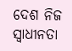ଦେଶ ନିଜ ସ୍ୱାଧୀନତା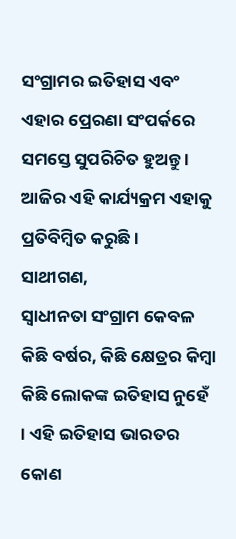ସଂଗ୍ରାମର ଇତିହାସ ଏବଂ ଏହାର ପ୍ରେରଣା ସଂପର୍କରେ ସମସ୍ତେ ସୁପରିଚିତ ହୁଅନ୍ତୁ । ଆଜିର ଏହି କାର୍ଯ୍ୟକ୍ରମ ଏହାକୁ ପ୍ରତିବିମ୍ବିତ କରୁଛି ।
ସାଥୀଗଣ,
ସ୍ୱାଧୀନତା ସଂଗ୍ରାମ କେବଳ କିଛି ବର୍ଷର, କିଛି କ୍ଷେତ୍ରର କିମ୍ବା କିଛି ଲୋକଙ୍କ ଇତିହାସ ନୁହେଁ । ଏହି ଇତିହାସ ଭାରତର କୋଣ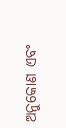ଅନୁକୋଣ ଏବଂ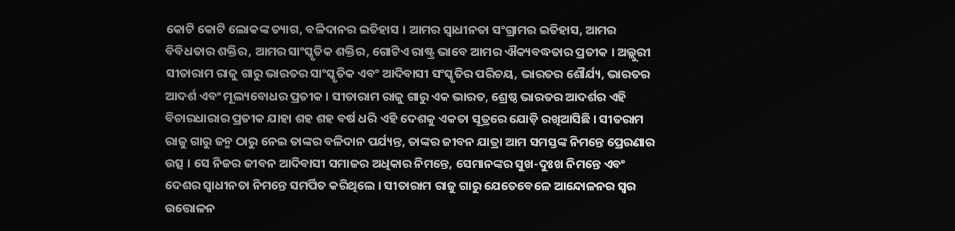କୋଟି କୋଟି ଲୋକଙ୍କ ତ୍ୟାଗ, ବଳିଦାନର ଇତିହାସ । ଆମର ସ୍ୱାଧୀନତା ସଂଗ୍ରାମର ଇତିହାସ, ଆମର ବିବିଧତାର ଶକ୍ତିର, ଆମର ସାଂସ୍କୃତିକ ଶକ୍ତିର, ଗୋଟିଏ ରାଷ୍ଟ୍ର ଭାବେ ଆମର ଐକ୍ୟବଦ୍ଧତାର ପ୍ରତୀକ । ଅଲ୍ଲୁରୀ ସୀତାରାମ ରାଜୁ ଗାରୁ ଭାରତର ସାଂସ୍କୃତିକ ଏବଂ ଆଦିବାସୀ ସଂସ୍କୃତିର ପରିଚୟ, ଭାରତର ଶୌର୍ଯ୍ୟ, ଭାରତର ଆଦର୍ଶ ଏବଂ ମୂଲ୍ୟବୋଧର ପ୍ରତୀକ । ସୀତାରାମ ରାଜୁ ଗାରୁ ଏକ ଭାରତ, ଶ୍ରେଷ୍ଠ ଭାରତର ଆଦର୍ଶର ଏହି ବିଚାରଧାରାର ପ୍ରତୀକ ଯାହା ଶହ ଶହ ବର୍ଷ ଧରି ଏହି ଦେଶକୁ ଏକତା ସୂତ୍ରରେ ଯୋଡ଼ି ରଖିଆସିଛି । ସୀତରାମ ରାଜୁ ଗାରୁ ଜନ୍ମ ଠାରୁ ନେଇ ତାଙ୍କର ବଳିଦାନ ପର୍ଯ୍ୟନ୍ତ, ତାଙ୍କର ଜୀବନ ଯାତ୍ରା ଆମ ସମସ୍ତଙ୍କ ନିମନ୍ତେ ପ୍ରେରଣାର ଉତ୍ସ । ସେ ନିଜର ଜୀବନ ଆଦିବାସୀ ସମାଜର ଅଧିକାର ନିମନ୍ତେ, ସେମାନଙ୍କର ସୁଖ-ଦୁଃଖ ନିମନ୍ତେ ଏବଂ ଦେଶର ସ୍ୱାଧୀନତା ନିମନ୍ତେ ସମର୍ପିତ କରିଥିଲେ । ସୀତାରାମ ରାଜୁ ଗାରୁ ଯେତେବେଳେ ଆନ୍ଦୋଳନର ସ୍ୱର ଉତ୍ତୋଳନ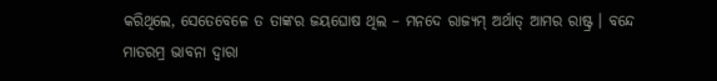କରିଥିଲେ, ସେତେବେଳେ ତ ତାଙ୍କର ଜୟଘୋଷ ଥିଲ – ମନଦେ ରାଜ୍ୟମ୍ ଅର୍ଥାତ୍ ଆମର ରାଷ୍ଟ୍ର । ବନ୍ଦେ ମାତରମ୍ର ଭାବନା ଦ୍ୱାରା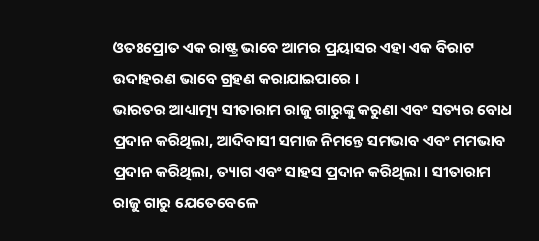ଓତଃପ୍ରୋତ ଏକ ରାଷ୍ଟ୍ର ଭାବେ ଆମର ପ୍ରୟାସର ଏହା ଏକ ବିରାଟ ଉଦାହରଣ ଭାବେ ଗ୍ରହଣ କରାଯାଇପାରେ ।
ଭାରତର ଆଧ୍ୟାତ୍ମ୍ୟ ସୀତାରାମ ରାଜୁ ଗାରୁଙ୍କୁ କରୁଣା ଏବଂ ସତ୍ୟର ବୋଧ ପ୍ରଦାନ କରିଥିଲା, ଆଦିବାସୀ ସମାଜ ନିମନ୍ତେ ସମଭାବ ଏବଂ ମମଭାବ ପ୍ରଦାନ କରିଥିଲା, ତ୍ୟାଗ ଏବଂ ସାହସ ପ୍ରଦାନ କରିଥିଲା । ସୀତାରାମ ରାଜୁ ଗାରୁ ଯେତେବେଳେ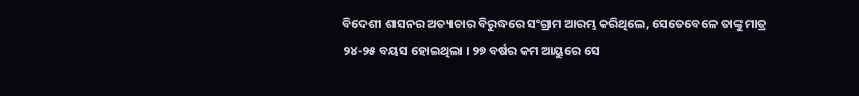ବିଦେଶୀ ଶାସନର ଅତ୍ୟାଚାର ବିରୁଦ୍ଧରେ ସଂଗ୍ରାମ ଆରମ୍ଭ କରିଥିଲେ, ସେତେବେଳେ ତାଙ୍କୁ ମାତ୍ର ୨୪-୨୫ ବୟସ ହୋଇଥିଲା । ୨୭ ବର୍ଷର କମ ଆୟୁରେ ସେ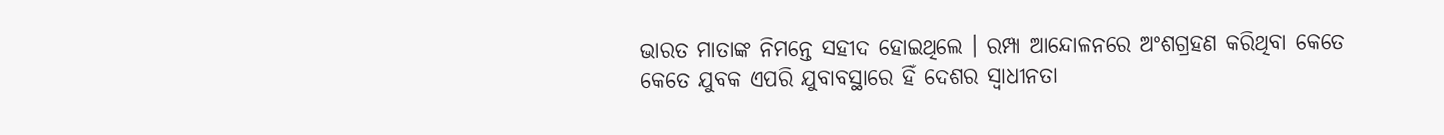ଭାରତ ମାତାଙ୍କ ନିମନ୍ତେ ସହୀଦ ହୋଇଥିଲେ । ରମ୍ପା ଆନ୍ଦୋଳନରେ ଅଂଶଗ୍ରହଣ କରିଥିବା କେତେ କେତେ ଯୁବକ ଏପରି ଯୁବାବସ୍ଥାରେ ହିଁ ଦେଶର ସ୍ୱାଧୀନତା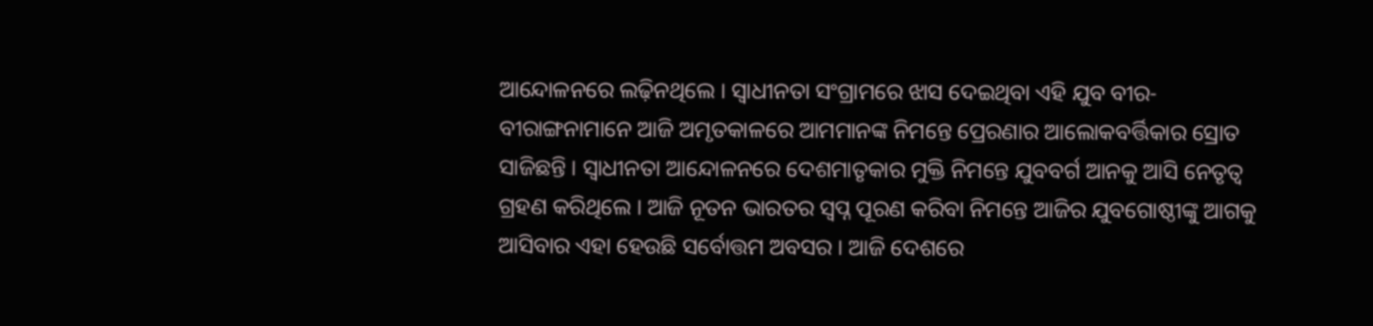ଆନ୍ଦୋଳନରେ ଲଢ଼ିନଥିଲେ । ସ୍ୱାଧୀନତା ସଂଗ୍ରାମରେ ଝାସ ଦେଇଥିବା ଏହି ଯୁବ ବୀର-ବୀରାଙ୍ଗନାମାନେ ଆଜି ଅମୃତକାଳରେ ଆମମାନଙ୍କ ନିମନ୍ତେ ପ୍ରେରଣାର ଆଲୋକବର୍ତ୍ତିକାର ସ୍ରୋତ ସାଜିଛନ୍ତି । ସ୍ୱାଧୀନତା ଆନ୍ଦୋଳନରେ ଦେଶମାତୃକାର ମୁକ୍ତି ନିମନ୍ତେ ଯୁବବର୍ଗ ଆନକୁ ଆସି ନେତୃତ୍ୱ ଗ୍ରହଣ କରିଥିଲେ । ଆଜି ନୂତନ ଭାରତର ସ୍ୱପ୍ନ ପୂରଣ କରିବା ନିମନ୍ତେ ଆଜିର ଯୁବଗୋଷ୍ଠୀଙ୍କୁ ଆଗକୁ ଆସିବାର ଏହା ହେଉଛି ସର୍ବୋତ୍ତମ ଅବସର । ଆଜି ଦେଶରେ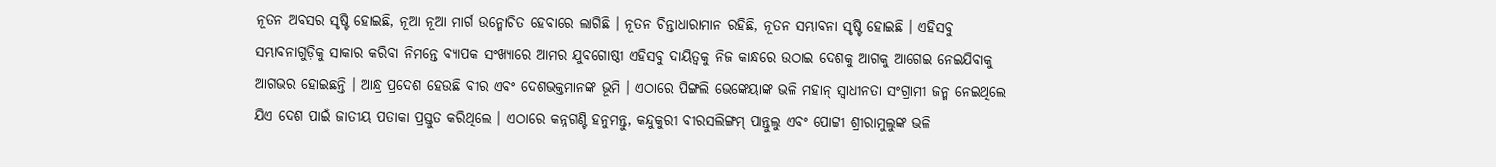ନୂତନ ଅବସର ସୃଷ୍ଟି ହୋଇଛି, ନୂଆ ନୂଆ ମାର୍ଗ ଉନ୍ମୋଚିତ ହେବାରେ ଲାଗିଛି । ନୂତନ ଚିନ୍ତାଧାରାମାନ ରହିଛି, ନୂତନ ସମ୍ଭାବନା ସୃଷ୍ଟି ହୋଇଛି । ଏହିସବୁ ସମ୍ଭାବନାଗୁଡ଼ିକୁ ସାକାର କରିବା ନିମନ୍ତେ ବ୍ୟାପକ ସଂଖ୍ୟାରେ ଆମର ଯୁବଗୋଷ୍ଠୀ ଏହିସବୁ ଦାୟିତ୍ୱକୁ ନିଜ କାନ୍ଧରେ ଉଠାଇ ଦେଶକୁ ଆଗକୁ ଆଗେଇ ନେଇଯିବାକୁ ଆଗଭର ହୋଇଛନ୍ତି । ଆନ୍ଧ୍ର ପ୍ରଦେଶ ହେଉଛି ବୀର ଏବଂ ଦେଶଭକ୍ତମାନଙ୍କ ଭୂମି । ଏଠାରେ ପିଙ୍ଗଲି ଭେଙ୍କେୟାଙ୍କ ଭଳି ମହାନ୍ ସ୍ୱାଧୀନତା ସଂଗ୍ରାମୀ ଜନ୍ମ ନେଇଥିଲେ ଯିଏ ଦେଶ ପାଇଁ ଜାତୀୟ ପତାକା ପ୍ରସ୍ତୁତ କରିଥିଲେ । ଏଠାରେ କନ୍ନଗଣ୍ଟି ହନୁମନ୍ତୁ, କନ୍ଦୁକୁରୀ ବୀରସଲିଙ୍ଗମ୍ ପାନ୍ତୁଲୁ ଏବଂ ପୋଟ୍ଟୀ ଶ୍ରୀରାମୁଲୁଙ୍କ ଭଳି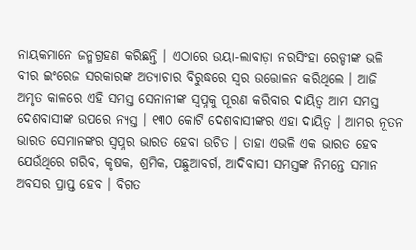ନାୟକମାନେ ଜନ୍ମଗ୍ରହଣ କରିଛନ୍ତି । ଏଠାରେ ଉୟା-ଲାବାଡ଼ା ନରସିଂହା ରେଡ୍ଡୀଙ୍କ ଭଳି ବୀର ଇଂରେଜ ସରକାରଙ୍କ ଅତ୍ୟାଚାର ବିରୁଦ୍ଧରେ ସ୍ୱର ଉତ୍ତୋଳନ କରିଥିଲେ । ଆଜି ଅମୃତ କାଳରେ ଏହି ସମସ୍ତ ସେନାନୀଙ୍କ ସ୍ୱପ୍ନକୁ ପୂରଣ କରିବାର ଦାୟିତ୍ୱ ଆମ ସମସ୍ତ ଦେଶବାସୀଙ୍କ ଉପରେ ନ୍ୟସ୍ତ । ୧୩୦ କୋଟି ଦେଶବାସୀଙ୍କର ଏହା ଦାୟିତ୍ୱ । ଆମର ନୂତନ ଭାରତ ସେମାନଙ୍କର ସ୍ୱପ୍ନର ଭାରତ ହେବା ଉଚିତ । ତାହା ଏଭଳି ଏକ ଭାରତ ହେବ ଯେଉଁଥିରେ ଗରିବ, କୃଷକ, ଶ୍ରମିକ, ପଛୁଆବର୍ଗ, ଆଦିବାସୀ ସମସ୍ତଙ୍କ ନିମନ୍ତେ ସମାନ ଅବସର ପ୍ରାପ୍ତ ହେବ । ବିଗତ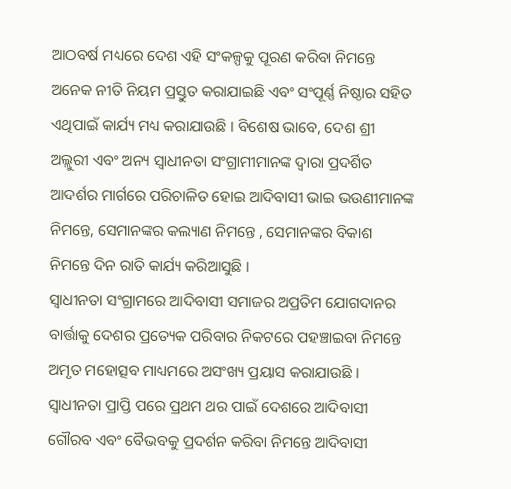ଆଠବର୍ଷ ମଧ୍ୟରେ ଦେଶ ଏହି ସଂକଳ୍ପକୁ ପୂରଣ କରିବା ନିମନ୍ତେ ଅନେକ ନୀତି ନିୟମ ପ୍ରସ୍ତୁତ କରାଯାଇଛି ଏବଂ ସଂପୂର୍ଣ୍ଣ ନିଷ୍ଠାର ସହିତ ଏଥିପାଇଁ କାର୍ଯ୍ୟ ମଧ୍ୟ କରାଯାଉଛି । ବିଶେଷ ଭାବେ, ଦେଶ ଶ୍ରୀ ଅଲ୍ଲୁରୀ ଏବଂ ଅନ୍ୟ ସ୍ୱାଧୀନତା ସଂଗ୍ରାମୀମାନଙ୍କ ଦ୍ୱାରା ପ୍ରଦର୍ଶିତ ଆଦର୍ଶର ମାର୍ଗରେ ପରିଚାଳିତ ହୋଇ ଆଦିବାସୀ ଭାଇ ଭଉଣୀମାନଙ୍କ ନିମନ୍ତେ, ସେମାନଙ୍କର କଲ୍ୟାଣ ନିମନ୍ତେ , ସେମାନଙ୍କର ବିକାଶ ନିମନ୍ତେ ଦିନ ରାତି କାର୍ଯ୍ୟ କରିଆସୁଛି ।
ସ୍ୱାଧୀନତା ସଂଗ୍ରାମରେ ଆଦିବାସୀ ସମାଜର ଅପ୍ରତିମ ଯୋଗଦାନର ବାର୍ତ୍ତାକୁ ଦେଶର ପ୍ରତ୍ୟେକ ପରିବାର ନିକଟରେ ପହଞ୍ଚାଇବା ନିମନ୍ତେ ଅମୃତ ମହୋତ୍ସବ ମାଧ୍ୟମରେ ଅସଂଖ୍ୟ ପ୍ରୟାସ କରାଯାଉଛି । ସ୍ୱାଧୀନତା ପ୍ରାପ୍ତି ପରେ ପ୍ରଥମ ଥର ପାଇଁ ଦେଶରେ ଆଦିବାସୀ ଗୌରବ ଏବଂ ବୈଭବକୁ ପ୍ରଦର୍ଶନ କରିବା ନିମନ୍ତେ ଆଦିବାସୀ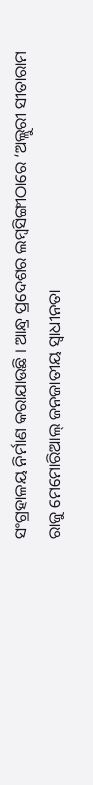ସଂଗ୍ରହାଳୟ ନିର୍ମାଣ କରାଯାଉଛି । ଆନ୍ଧ୍ର ପ୍ରଦେଶର ଲମ୍ବସିଙ୍ଗୀଠାରେ ‘ଅଲ୍ଲୁରୀ ସୀତାରାମ ରାଜୁ ମେମୋରିଆଲ୍ ଜନଜାତୀୟ ସ୍ୱାଧୀନତା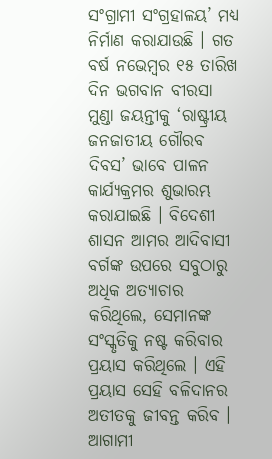ସଂଗ୍ରାମୀ ସଂଗ୍ରହାଳୟ’ ମଧ୍ୟ ନିର୍ମାଣ କରାଯାଉଛି । ଗତ ବର୍ଷ ନଭେମ୍ବର ୧୫ ତାରିଖ ଦିନ ଭଗବାନ ବୀରସା ମୁଣ୍ଡା ଜୟନ୍ତୀକୁ ‘ରାଷ୍ଟ୍ରୀୟ ଜନଜାତୀୟ ଗୌରବ ଦିବସ’ ଭାବେ ପାଳନ କାର୍ଯ୍ୟକ୍ରମର ଶୁଭାରମ୍ଭ କରାଯାଇଛି । ବିଦେଶୀ ଶାସନ ଆମର ଆଦିବାସୀ ବର୍ଗଙ୍କ ଉପରେ ସବୁଠାରୁ ଅଧିକ ଅତ୍ୟାଚାର କରିଥିଲେ, ସେମାନଙ୍କ ସଂସ୍କୃତିକୁ ନଷ୍ଟ କରିବାର ପ୍ରୟାସ କରିଥିଲେ । ଏହି ପ୍ରୟାସ ସେହି ବଳିଦାନର ଅତୀତକୁ ଜୀବନ୍ତ କରିବ । ଆଗାମୀ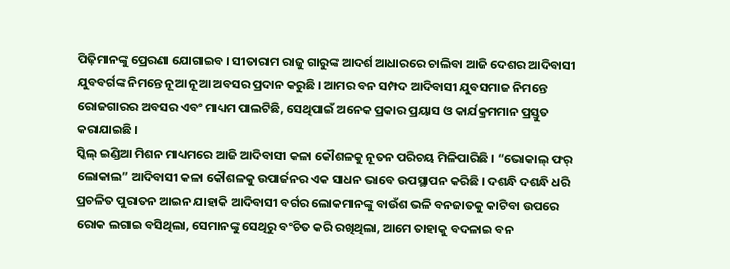ପିଢ଼ିମାନଙ୍କୁ ପ୍ରେରଣା ଯୋଗାଇବ । ସୀତାରାମ ରାଜୁ ଗାରୁଙ୍କ ଆଦର୍ଶ ଆଧାରରେ ଚାଲିବା ଆଜି ଦେଶର ଆଦିବାସୀ ଯୁବବର୍ଗଙ୍କ ନିମନ୍ତେ ନୂଆ ନୂଆ ଅବସର ପ୍ରଦାନ କରୁଛି । ଆମର ବନ ସମ୍ପଦ ଆଦିବାସୀ ଯୁବସମାଜ ନିମନ୍ତେ ରୋଜଗାରର ଅବସର ଏବଂ ମାଧ୍ୟମ ପାଲଟିଛି, ସେଥିପାଇଁ ଅନେକ ପ୍ରକାର ପ୍ରୟାସ ଓ କାର୍ଯକ୍ରମମାନ ପ୍ରସ୍ତୁତ କରାଯାଇଛି ।
ସ୍କିଲ୍ ଇଣ୍ଡିଆ ମିଶନ ମାଧ୍ୟମରେ ଆଜି ଆଦିବାସୀ କଳା କୌଶଳକୁ ନୂତନ ପରିଚୟ ମିଳିପାରିଛି । “ଭୋକାଲ୍ ଫର୍ ଲୋକାଲ” ଆଦିବାସୀ କଳା କୌଶଳକୁ ଉପାର୍ଜନର ଏକ ସାଧନ ଭାବେ ଉପସ୍ଥାପନ କରିଛି । ଦଶନ୍ଧି ଦଶନ୍ଧି ଧରି ପ୍ରଚଳିତ ପୁରାତନ ଆଇନ ଯାହାକି ଆଦିବାସୀ ବର୍ଗର ଲୋକମାନଙ୍କୁ ବାଉଁଶ ଭଳି ବନଜାତକୁ କାଟିବା ଉପରେ ରୋକ ଲଗାଇ ବସିଥିଲା, ସେମାନଙ୍କୁ ସେଥିରୁ ବଂଚିତ କରି ରଖିଥିଲା, ଆମେ ତାହାକୁ ବଦଳାଇ ବନ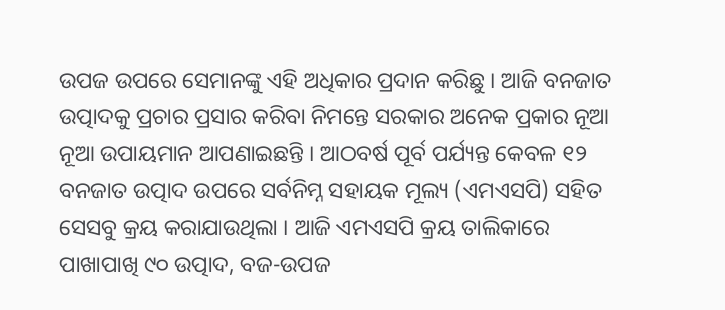ଉପଜ ଉପରେ ସେମାନଙ୍କୁ ଏହି ଅଧିକାର ପ୍ରଦାନ କରିଛୁ । ଆଜି ବନଜାତ ଉତ୍ପାଦକୁ ପ୍ରଚାର ପ୍ରସାର କରିବା ନିମନ୍ତେ ସରକାର ଅନେକ ପ୍ରକାର ନୂଆ ନୂଆ ଉପାୟମାନ ଆପଣାଇଛନ୍ତି । ଆଠବର୍ଷ ପୂର୍ବ ପର୍ଯ୍ୟନ୍ତ କେବଳ ୧୨ ବନଜାତ ଉତ୍ପାଦ ଉପରେ ସର୍ବନିମ୍ନ ସହାୟକ ମୂଲ୍ୟ (ଏମଏସପି) ସହିତ ସେସବୁ କ୍ରୟ କରାଯାଉଥିଲା । ଆଜି ଏମଏସପି କ୍ରୟ ତାଲିକାରେ ପାଖାପାଖି ୯୦ ଉତ୍ପାଦ, ବଜ-ଉପଜ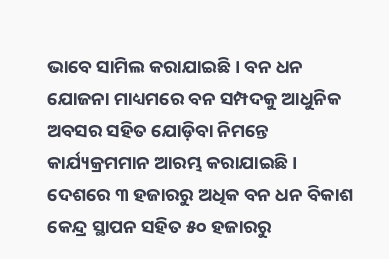ଭାବେ ସାମିଲ କରାଯାଇଛି । ବନ ଧନ ଯୋଜନା ମାଧ୍ୟମରେ ବନ ସମ୍ପଦକୁ ଆଧୁନିକ ଅବସର ସହିତ ଯୋଡ଼ିବା ନିମନ୍ତେ କାର୍ଯ୍ୟକ୍ରମମାନ ଆରମ୍ଭ କରାଯାଇଛି । ଦେଶରେ ୩ ହଜାରରୁ ଅଧିକ ବନ ଧନ ବିକାଶ କେନ୍ଦ୍ର ସ୍ଥାପନ ସହିତ ୫୦ ହଜାରରୁ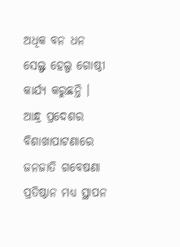ଅଧିକ ବନ ଧନ ସେଲ୍ଫ ହେଲ୍ପ ଗୋଷ୍ଠୀ କାର୍ଯ୍ୟ କରୁଛନ୍ତି । ଆନ୍ଧ୍ର ପ୍ରଦେଶର ବିଶାଖାପାଟଣାରେ ଜନଜାତି ଗବେଷଣା ପ୍ରତିଷ୍ଠାନ ମଧ୍ୟ ସ୍ଥାପନ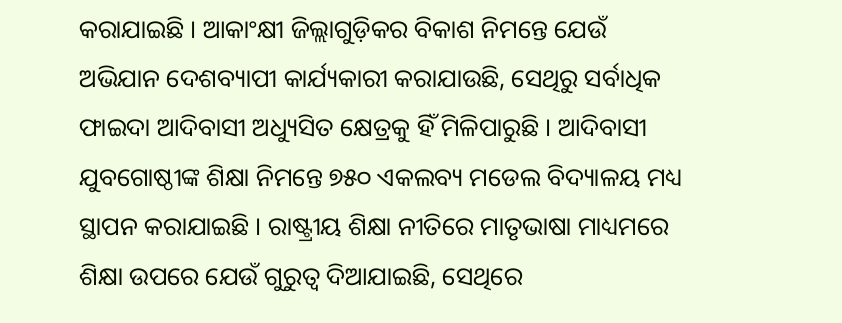କରାଯାଇଛି । ଆକାଂକ୍ଷୀ ଜିଲ୍ଲାଗୁଡ଼ିକର ବିକାଶ ନିମନ୍ତେ ଯେଉଁ ଅଭିଯାନ ଦେଶବ୍ୟାପୀ କାର୍ଯ୍ୟକାରୀ କରାଯାଉଛି, ସେଥିରୁ ସର୍ବାଧିକ ଫାଇଦା ଆଦିବାସୀ ଅଧ୍ୟୁସିତ କ୍ଷେତ୍ରକୁ ହିଁ ମିଳିପାରୁଛି । ଆଦିବାସୀ ଯୁବଗୋଷ୍ଠୀଙ୍କ ଶିକ୍ଷା ନିମନ୍ତେ ୭୫୦ ଏକଲବ୍ୟ ମଡେଲ ବିଦ୍ୟାଳୟ ମଧ୍ୟ ସ୍ଥାପନ କରାଯାଇଛି । ରାଷ୍ଟ୍ରୀୟ ଶିକ୍ଷା ନୀତିରେ ମାତୃଭାଷା ମାଧ୍ୟମରେ ଶିକ୍ଷା ଉପରେ ଯେଉଁ ଗୁରୁତ୍ୱ ଦିଆଯାଇଛି, ସେଥିରେ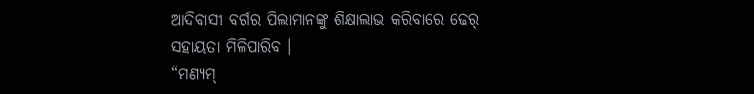ଆଦିବାସୀ ବର୍ଗର ପିଲାମାନଙ୍କୁ ଶିକ୍ଷାଲାଭ କରିବାରେ ଢେର୍ ସହାୟତା ମିଳିପାରିବ ।
“ମଣ୍ୟମ୍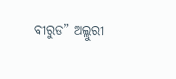ବୀରୁଡ” ଅଲ୍ଲୁରୀ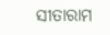ସୀତାରାମ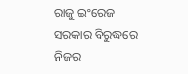ରାଜୁ ଇଂରେଜ ସରକାର ବିରୁଦ୍ଧରେ ନିଜର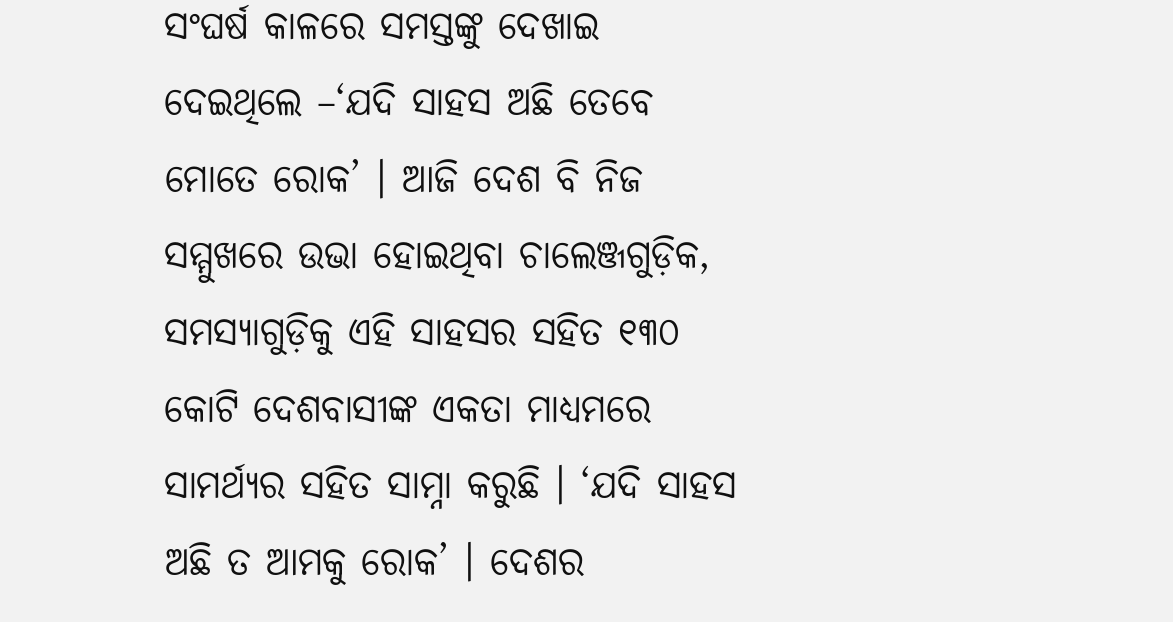ସଂଘର୍ଷ କାଳରେ ସମସ୍ତଙ୍କୁ ଦେଖାଇ ଦେଇଥିଲେ –‘ଯଦି ସାହସ ଅଛି ତେବେ ମୋତେ ରୋକ’ । ଆଜି ଦେଶ ବି ନିଜ ସମ୍ମୁଖରେ ଉଭା ହୋଇଥିବା ଚାଲେଞ୍ଜଗୁଡ଼ିକ, ସମସ୍ୟାଗୁଡ଼ିକୁ ଏହି ସାହସର ସହିତ ୧୩୦ କୋଟି ଦେଶବାସୀଙ୍କ ଏକତା ମାଧ୍ୟମରେ ସାମର୍ଥ୍ୟର ସହିତ ସାମ୍ନା କରୁଛି । ‘ଯଦି ସାହସ ଅଛି ତ ଆମକୁ ରୋକ’ । ଦେଶର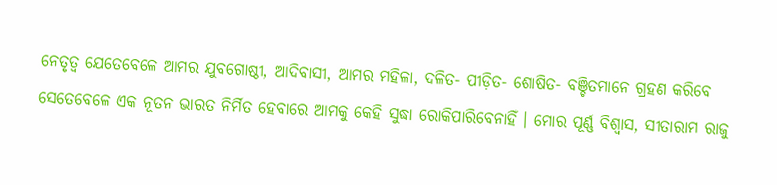ନେତୃତ୍ୱ ଯେତେବେଳେ ଆମର ଯୁବଗୋଷ୍ଠୀ, ଆଦିବାସୀ, ଆମର ମହିଳା, ଦଳିତ- ପୀଡ଼ିତ- ଶୋଷିତ- ବଞ୍ଚିତମାନେ ଗ୍ରହଣ କରିବେ ସେତେବେଳେ ଏକ ନୂତନ ଭାରତ ନିର୍ମିତ ହେବାରେ ଆମକୁ କେହି ସୁଦ୍ଧା ରୋକିପାରିବେନାହିଁ । ମୋର ପୂର୍ଣ୍ଣ ବିଶ୍ୱାସ, ସୀତାରାମ ରାଜୁ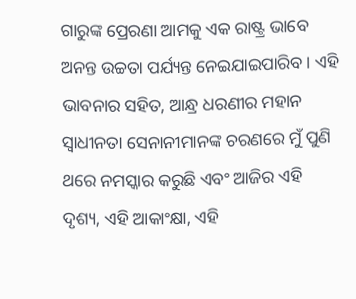ଗାରୁଙ୍କ ପ୍ରେରଣା ଆମକୁ ଏକ ରାଷ୍ଟ୍ର ଭାବେ ଅନନ୍ତ ଉଚ୍ଚତା ପର୍ଯ୍ୟନ୍ତ ନେଇଯାଇପାରିବ । ଏହି ଭାବନାର ସହିତ, ଆନ୍ଧ୍ର ଧରଣୀର ମହାନ ସ୍ୱାଧୀନତା ସେନାନୀମାନଙ୍କ ଚରଣରେ ମୁଁ ପୁଣି ଥରେ ନମସ୍କାର କରୁଛି ଏବଂ ଆଜିର ଏହି ଦୃଶ୍ୟ, ଏହି ଆକାଂକ୍ଷା, ଏହି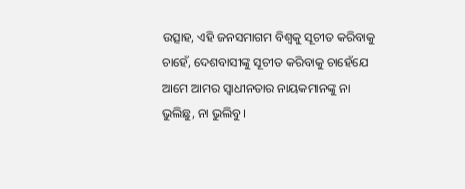ଉତ୍ସାହ, ଏହି ଜନସମାଗମ ବିଶ୍ୱକୁ ସୂଚୀତ କରିବାକୁ ଚାହେଁ, ଦେଶବାସୀଙ୍କୁ ସୂଚୀତ କରିବାକୁ ଚାହେଁଯେ ଆମେ ଆମର ସ୍ୱାଧୀନତାର ନାୟକମାନଙ୍କୁ ନା ଭୁଲିଛୁ, ନା ଭୁଲିବୁ ।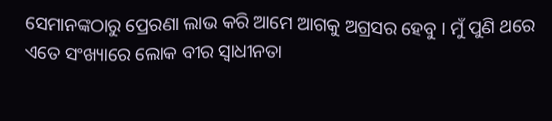ସେମାନଙ୍କଠାରୁ ପ୍ରେରଣା ଲାଭ କରି ଆମେ ଆଗକୁ ଅଗ୍ରସର ହେବୁ । ମୁଁ ପୁଣି ଥରେ ଏତେ ସଂଖ୍ୟାରେ ଲୋକ ବୀର ସ୍ୱାଧୀନତା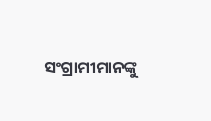ସଂଗ୍ରାମୀମାନଙ୍କୁ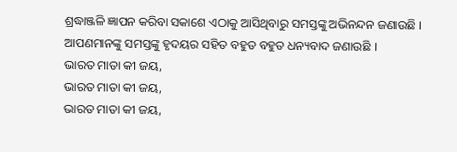ଶ୍ରଦ୍ଧାଞ୍ଜଳି ଜ୍ଞାପନ କରିବା ସକାଶେ ଏଠାକୁ ଆସିଥିବାରୁ ସମସ୍ତଙ୍କୁ ଅଭିନନ୍ଦନ ଜଣାଉଛି । ଆପଣମାନଙ୍କୁ ସମସ୍ତଙ୍କୁ ହୃଦୟର ସହିତ ବହୁତ ବହୁତ ଧନ୍ୟବାଦ ଜଣାଉଛି ।
ଭାରତ ମାତା କୀ ଜୟ,
ଭାରତ ମାତା କୀ ଜୟ,
ଭାରତ ମାତା କୀ ଜୟ,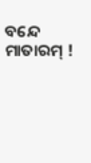ବନ୍ଦେ ମାତାରମ୍ !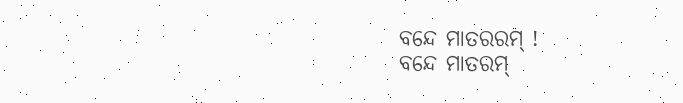ବନ୍ଦେ ମାତରରମ୍ !
ବନ୍ଦେ ମାତରମ୍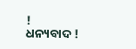!
ଧନ୍ୟବାଦ !